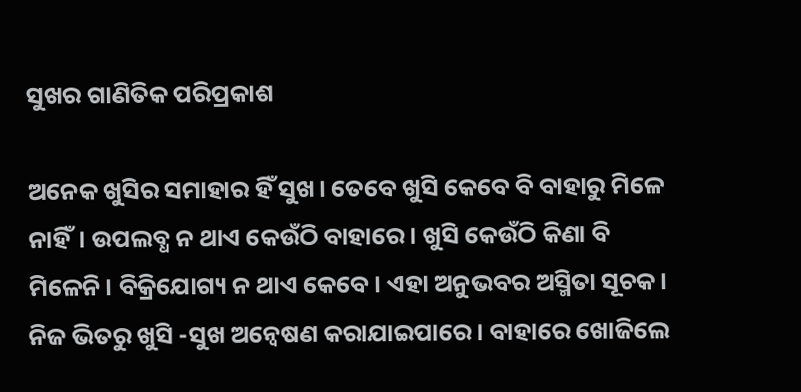ସୁଖର ଗାଣିତିକ ପରିପ୍ରକାଶ

ଅନେକ ଖୁସିର ସମାହାର ହିଁ ସୁଖ। ତେବେ ଖୁସି କେବେ ବି ବାହାରୁ ମିଳେ ନାହିଁ। ଉପଲବ୍ଧ ନ ଥାଏ କେଉଁଠି ବାହାରେ। ଖୁସି କେଉଁଠି କିଣା ବି ମିଳେନି। ବିକ୍ରିଯୋଗ୍ୟ ନ ଥାଏ କେବେ। ଏହା ଅନୁଭବର ଅସ୍ମିତା ସୂଚକ। ନିଜ ଭିତରୁ ଖୁସି -ସୁଖ ଅନ୍ବେଷଣ କରାଯାଇପାରେ। ବାହାରେ ଖୋଜିଲେ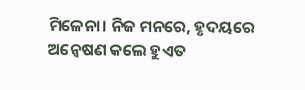ମିଳେନା। ନିଜ ମନରେ, ହୃଦୟରେ ଅନ୍ବେଷଣ କଲେ ହୁଏତ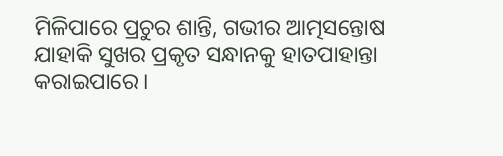ମିଳିପାରେ ପ୍ରଚୁର ଶାନ୍ତି, ଗଭୀର ଆତ୍ମସନ୍ତୋଷ ଯାହାକି ସୁଖର ପ୍ରକୃତ ସନ୍ଧାନକୁ ହାତପାହାନ୍ତା କରାଇପାରେ।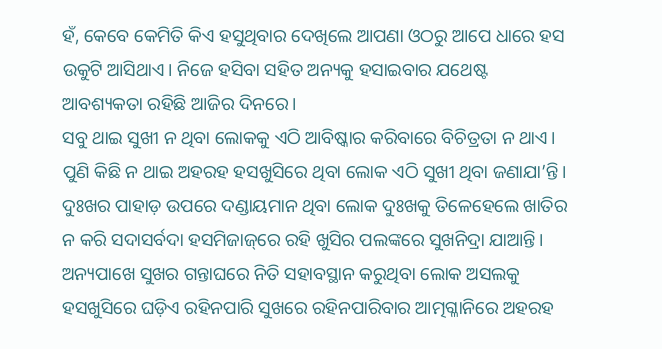ହଁ, କେବେ କେମିତି କିଏ ହସୁଥିବାର ଦେଖିଲେ ଆପଣା ଓଠରୁ ଆପେ ଧାରେ ହସ ଉକୁଟି ଆସିଥାଏ। ନିଜେ ହସିବା ସହିତ ଅନ୍ୟକୁ ହସାଇବାର ଯଥେଷ୍ଟ ଆବଶ୍ୟକତା ରହିଛି ଆଜିର ଦିନରେ।
ସବୁ ଥାଇ ସୁଖୀ ନ ଥିବା ଲୋକକୁ ଏଠି ଆବିଷ୍କାର କରିବାରେ ବିଚିତ୍ରତା ନ ଥାଏ। ପୁଣି କିଛି ନ ଥାଇ ଅହରହ ହସଖୁସିରେ ଥିବା ଲୋକ ଏଠି ସୁଖୀ ଥିବା ଜଣାଯା’ନ୍ତି। ଦୁଃଖର ପାହାଡ଼ ଉପରେ ଦଣ୍ଡାୟମାନ ଥିବା ଲୋକ ଦୁଃଖକୁ ତିଳେହେଲେ ଖାତିର ନ କରି ସଦାସର୍ବଦା ହସମିଜାଜ୍‌ରେ ରହି ଖୁସିର ପଲଙ୍କରେ ସୁଖନିଦ୍ରା ଯାଆନ୍ତି। ଅନ୍ୟପାଖେ ସୁଖର ଗନ୍ତାଘରେ ନିତି ସହାବସ୍ଥାନ କରୁଥିବା ଲୋକ ଅସଲକୁ ହସଖୁସିରେ ଘଡ଼ିଏ ରହିନପାରି ସୁଖରେ ରହିନପାରିବାର ଆତ୍ମଗ୍ଳାନିରେ ଅହରହ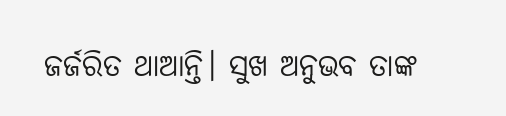ଜର୍ଜରିତ ଥାଆନ୍ତି। ସୁଖ ଅନୁଭବ ତାଙ୍କ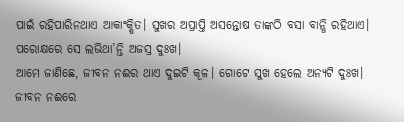ପାଇଁ ରହିପାରିନଥାଏ ଆକାଂକ୍ଷିତ। ସୁଖର ଅପ୍ରାପ୍ତି ଅସନ୍ତୋଷ ତାଙ୍କଠି ବସା ବାନ୍ଧି ରହିଥାଏ। ପରୋକ୍ଷରେ ସେ ଲଭିଥା’ନ୍ତି ଅଜସ୍ର ଦୁଃଖ।
ଆମେ ଜାଣିଛେ, ଜୀବନ ନଈର ଥାଏ ଦୁଇଟି କୂଳ। ଗୋଟେ ସୁଖ ହେଲେ ଅନ୍ୟଟି ଦୁଃଖ। ଜୀବନ ନଈରେ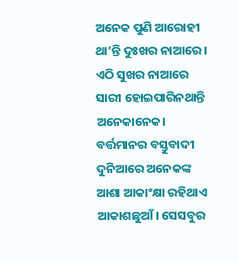ଅନେକ ପୁଣି ଆରୋହୀ ଥା’ନ୍ତି ଦୁଃଖର ନାଆରେ। ଏଠି ସୁଖର ନାଆରେ ସାରୀ ହୋଇପାରିନଥାନ୍ତି ଅନେକାନେକ। ବର୍ତ୍ତମାନର ବସ୍ତୁବାଦୀ ଦୁନିଆରେ ଅନେକଙ୍କ ଆଶା ଆକାଂକ୍ଷା ରହିଥାଏ ଆକାଶଛୁଆଁ। ସେସବୁର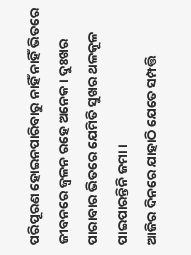ପରିପୂରଣ ହୋଇନପାରିବାରୁ ନାହିଁ ନାହିଁ ଭିତରେ ଜୀବନରେ ଜ୍ୱଳନ ରହେ ଅନେକ। ଦୁଃଖର ପାରାବାର ଭିତରେ ଯେମିତି ସୁଖର ଥଳକୂଳ ପାଇପାରନ୍ତିନି ଜମା।
ଆଜିର ଦିନରେ ଯାହାଠି ଯେତେ ସମ୍ପତ୍ତି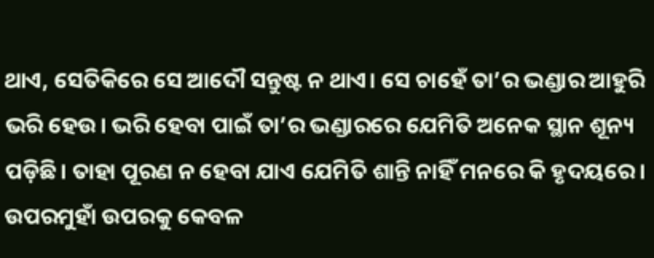ଥାଏ, ସେତିକିରେ ସେ ଆଦୌ ସନ୍ତୁଷ୍ଟ ନ ଥାଏ। ସେ ଚାହେଁ ତା’ର ଭଣ୍ଡାର ଆହୁରି ଭରି ହେଉ। ଭରି ହେବା ପାଇଁ ତା’ର ଭଣ୍ଡାରରେ ଯେମିତି ଅନେକ ସ୍ଥାନ ଶୂନ୍ୟ ପଡ଼ିଛି। ତାହା ପୂରଣ ନ ହେବା ଯାଏ ଯେମିତି ଶାନ୍ତି ନାହିଁ ମନରେ କି ହୃଦୟରେ। ଉପରମୁହାଁ ଉପରକୁ କେବଳ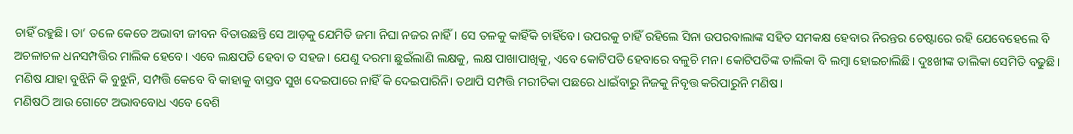ଚାହିଁ ରହୁଛି। ତା’ ତଳେ କେତେ ଅଭାବୀ ଜୀବନ ବିତାଉଛନ୍ତି ସେ ଆଡ଼କୁ ଯେମିତି ଜମା ନିଘା ନଜର ନାହିଁ। ସେ ତଳକୁ କାହିଁକି ଚାହିଁବେ। ଉପରକୁ ଚାହିଁ ରହିଲେ ସିନା ଉପରବାଲାଙ୍କ ସହିତ ସମକକ୍ଷ ହେବାର ନିରନ୍ତର ଚେଷ୍ଟାରେ ରହି ଯେବେହେଲେ ବି ଅଚଳାଚଳ ଧନସମ୍ପତ୍ତିର ମାଲିକ ହେବେ। ଏବେ ଲକ୍ଷପତି ହେବା ତ ସହଜ। ଯେଣୁ ଦରମା ଛୁଇଁଲାଣି ଲକ୍ଷକୁ, ଲକ୍ଷ ପାଖାପାଖିକୁ, ଏବେ କୋଟିପତି ହେବାରେ ବଳୁଚି ମନ। କୋଟିପତିଙ୍କ ତାଲିକା ବି ଲମ୍ବା ହୋଇଚାଲିଛି। ଦୁଃଖୀଙ୍କ ତାଲିକା ସେମିତି ବଢୁଛି। ମଣିଷ ଯାହା ବୁଝିନି କି ବୁଝୁନି, ସମ୍ପତ୍ତି କେବେ ବି କାହାକୁ ବାସ୍ତବ ସୁଖ ଦେଇପାରେ ନାହିଁ କି ଦେଇପାରିନି। ତଥାପି ସମ୍ପତ୍ତି ମରୀଚିକା ପଛରେ ଧାଇଁବାରୁ ନିଜକୁ ନିବୃତ୍ତ କରିପାରୁନି ମଣିଷ।
ମଣିଷଠି ଆଉ ଗୋଟେ ଅଭାବବୋଧ ଏବେ ବେଶି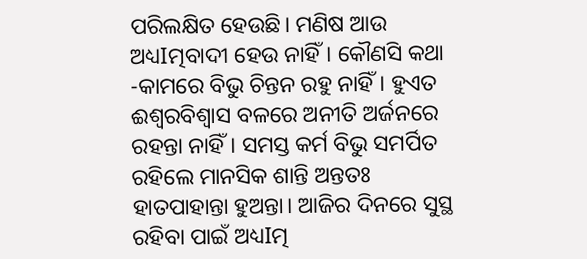ପରିଲକ୍ଷିତ ହେଉଛି। ମଣିଷ ଆଉ ଅଧ୍ୟIତ୍ମବାଦୀ ହେଉ ନାହିଁ। କୌଣସି କଥା -କାମରେ ବିଭୁ ଚିନ୍ତନ ରହୁ ନାହିଁ। ହୁଏତ ଈଶ୍ବରବିଶ୍ୱାସ ବଳରେ ଅନୀତି ଅର୍ଜନରେ ରହନ୍ତା ନାହିଁ। ସମସ୍ତ କର୍ମ ବିଭୁ ସମର୍ପିତ ରହିଲେ ମାନସିକ ଶାନ୍ତି ଅନ୍ତତଃ ହାତପାହାନ୍ତା ହୁଅନ୍ତା। ଆଜିର ଦିନରେ ସୁସ୍ଥ ରହିବା ପାଇଁ ଅଧ୍ୟIତ୍ମ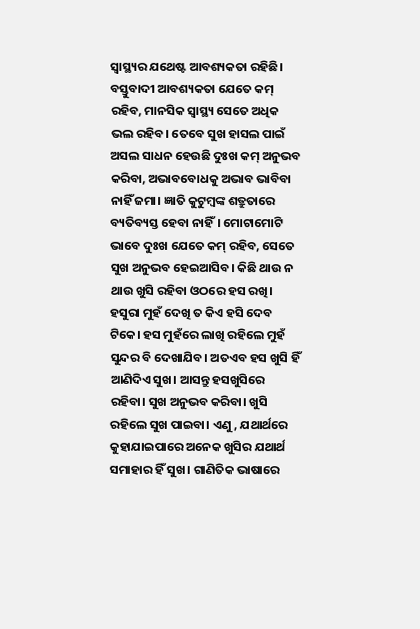ସ୍ବାସ୍ଥ୍ୟର ଯଥେଷ୍ଟ ଆବଶ୍ୟକତା ରହିଛି। ବସ୍ତୁବାଦୀ ଆବଶ୍ୟକତା ଯେତେ କମ୍‌ ରହିବ, ମାନସିକ ସ୍ବାସ୍ଥ୍ୟ ସେତେ ଅଧିକ ଭଲ ରହିବ। ତେବେ ସୁଖ ହାସଲ ପାଇଁ ଅସଲ ସାଧନ ହେଉଛି ଦୁଃଖ କମ୍‌ ଅନୁଭବ କରିବା, ଅଭାବବୋଧକୁ ଅଭାବ ଭାବିବା ନାହିଁ ଜମା। ଜ୍ଞାତି କୁଟୁମ୍ବଙ୍କ ଶତ୍ରୁତାରେ ବ୍ୟତିବ୍ୟସ୍ତ ହେବା ନାହିଁ। ମୋଟାମୋଟି ଭାବେ ଦୁଃଖ ଯେତେ କମ୍‌ ରହିବ, ସେତେ ସୁଖ ଅନୁଭବ ହେଇଆସିବ। କିଛି ଥାଉ ନ ଥାଉ ଖୁସି ରହିବା ଓଠରେ ହସ ରଖି। ହସୁରା ମୁହଁ ଦେଖି ତ କିଏ ହସି ଦେବ ଟିକେ। ହସ ମୁହଁରେ ଲାଖି ରହିଲେ ମୁହଁ ସୁନ୍ଦର ବି ଦେଖାଯିବ। ଅତଏବ ହସ ଖୁସି ହିଁ ଆଣିଦିଏ ସୁଖ। ଆସନ୍ତୁ ହସଖୁସିରେ ରହିବା। ସୁଖ ଅନୁଭବ କରିବା। ଖୁସି ରହିଲେ ସୁଖ ପାଇବା। ଏଣୁ, ଯଥାର୍ଥରେ କୁହାଯାଇପାରେ ଅନେକ ଖୁସିର ଯଥାର୍ଥ ସମାହାର ହିଁ ସୁଖ। ଗାଣିତିକ ଭାଷାରେ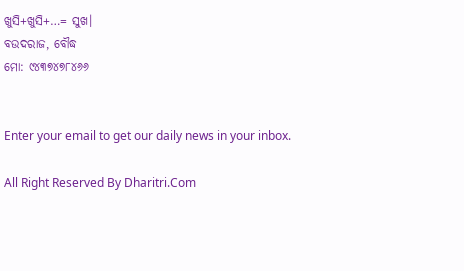ଖୁସି+ଖୁସି+…= ସୁଖ।
ବଉଦରାଜ, ବୌଦ୍ଧ
ମୋ: ୯୪୩୭୪୭୮୪୬୬


Enter your email to get our daily news in your inbox.

All Right Reserved By Dharitri.Com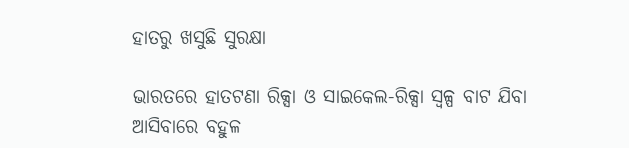ହାତରୁ ଖସୁଛି ସୁରକ୍ଷା

ଭାରତରେ ହାତଟଣା ରିକ୍ସା ଓ ସାଇକେଲ-ରିକ୍ସା ସ୍ବଳ୍ପ ବାଟ ଯିବା ଆସିବାରେ ବହୁଳ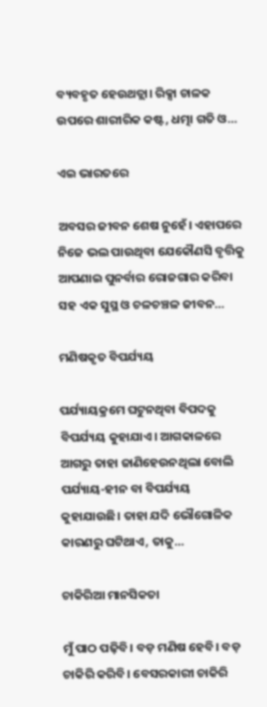ବ୍ୟବହୃତ ହେଉଥତ୍ଲା। ରିକ୍ସା ଚାଳକ ଉପରେ ଶାରୀରିକ କଷ୍ଟ, ଧତ୍ମା ଗତି ଓ…

ଏଇ ଭାରତରେ

ଅବସର ଜୀବନ ଶେଷ ନୁହେଁ। ଏହାପରେ ନିଜେ ଭଲ ପାଉଥିବା ଯେକୌଣସି ବୃତ୍ତିକୁ ଆପଣାଇ ପୁନର୍ବାର ରୋଜଗାର କରିବା ସହ ଏକ ସୁସ୍ଥ ଓ ଚଳଚଞ୍ଚଳ ଜୀବନ…

ମଣିଷକୃତ ବିପର୍ଯ୍ୟୟ

ପର୍ଯ୍ୟାୟକ୍ରମେ ଘଟୁନଥିବା ବିପଦକୁ ବିପର୍ଯ୍ୟୟ କୁହାଯାଏ। ଆଗକାଳରେ ଆଗରୁ ତାହା ଜାଣିହେଉନଥିଲା ବୋଲି ପର୍ଯ୍ୟାୟ-ହୀନ ବା ବିପର୍ଯ୍ୟୟ କୁହାଯାଉଛି। ତାହା ଯଦି ଭୌଗୋଳିକ କାରଣରୁ ଘଟିଥାଏ, ତାକୁ…

ଚାକିରିଆ ମାନସିକତା

ମୁଁ ପାଠ ପଢ଼ିବି। ବଡ଼ ମଣିଷ ହେବି। ବଡ଼ ଚାକିରି କରିବି। ବେସରକାରୀ ଚାକିରି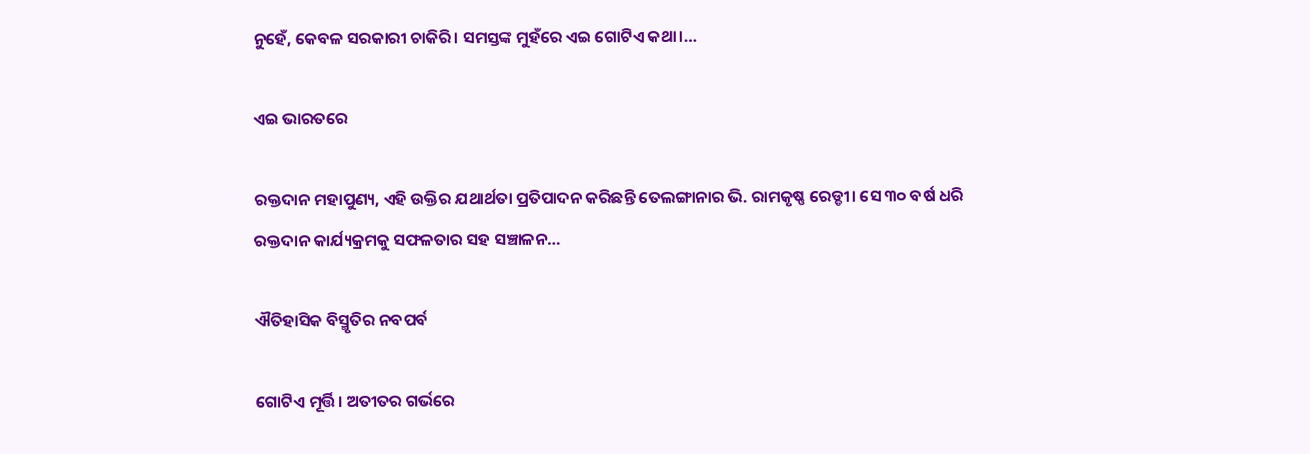ନୁହେଁ, କେବଳ ସରକାରୀ ଚାକିରି। ସମସ୍ତଙ୍କ ମୁହଁରେ ଏଇ ଗୋଟିଏ କଥା।…

ଏଇ ଭାରତରେ

ରକ୍ତଦାନ ମହାପୁଣ୍ୟ, ଏହି ଉକ୍ତିର ଯଥାର୍ଥତା ପ୍ରତିପାଦନ କରିଛନ୍ତି ତେଲଙ୍ଗାନାର ଭି. ରାମକୃଷ୍ଣ ରେଡ୍ଡୀ। ସେ ୩୦ ବର୍ଷ ଧରି ରକ୍ତଦାନ କାର୍ଯ୍ୟକ୍ରମକୁ ସଫଳତାର ସହ ସଞ୍ଚାଳନ…

ଐତିହାସିକ ବିସ୍ମୃତିର ନବପର୍ବ

ଗୋଟିଏ ମୂର୍ତ୍ତି। ଅତୀତର ଗର୍ଭରେ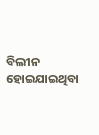ବିଲୀନ ହୋଇଯାଇଥିବା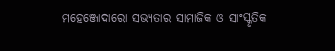ମହେଞ୍ଜୋଦାରୋ ସଭ୍ୟତାର ସାମାଜିକ ଓ ସାଂସ୍କୃତିକ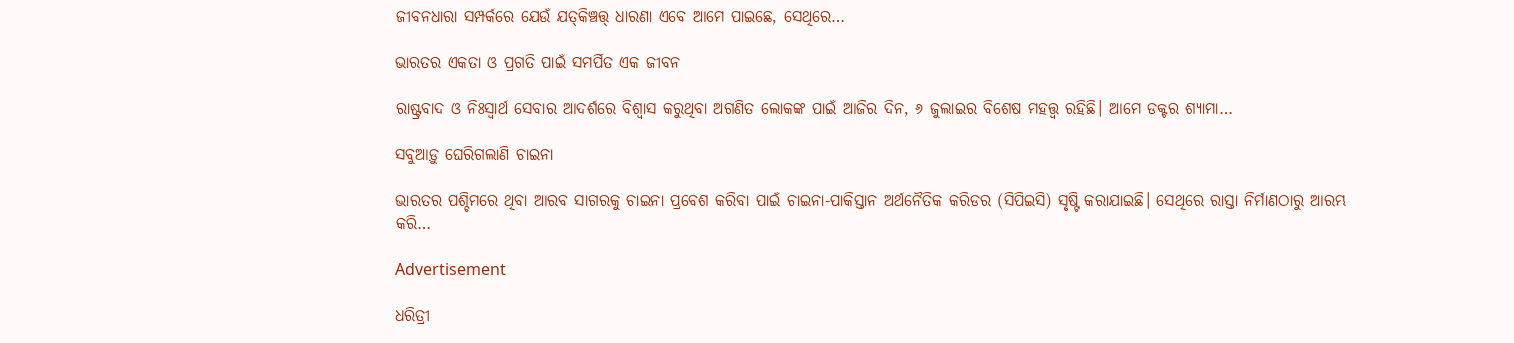ଜୀବନଧାରା ସମ୍ପର୍କରେ ଯେଉଁ ଯତ୍‌କିଞ୍ଚତ୍ତ୍‌ ଧାରଣା ଏବେ ଆମେ ପାଇଛେ, ସେଥିରେ…

ଭାରତର ଏକତା ଓ ପ୍ରଗତି ପାଇଁ ସମର୍ପିତ ଏକ ଜୀବନ

ରାଷ୍ଟ୍ରବାଦ ଓ ନିଃସ୍ବାର୍ଥ ସେବାର ଆଦର୍ଶରେ ବିଶ୍ୱାସ କରୁଥିବା ଅଗଣିତ ଲୋକଙ୍କ ପାଇଁ ଆଜିର ଦିନ, ୬ ଜୁଲାଇର ବିଶେଷ ମହତ୍ତ୍ୱ ରହିଛି। ଆମେ ଡକ୍ଟର ଶ୍ୟାମା…

ସବୁଆଡ଼ୁ ଘେରିଗଲାଣି ଚାଇନା

ଭାରତର ପଶ୍ଚିମରେ ଥିବା ଆରବ ସାଗରକୁ ଚାଇନା ପ୍ରବେଶ କରିବା ପାଇଁ ଚାଇନା-ପାକିସ୍ତାନ ଅର୍ଥନୈତିକ କରିଡର (ସିପିଇସି) ସୃଷ୍ଟି କରାଯାଇଛି। ସେଥିରେ ରାସ୍ତା ନିର୍ମାଣଠାରୁ ଆରମ୍ଭ କରି…

Advertisement

ଧରିତ୍ରୀ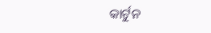କାର୍ଟୁନ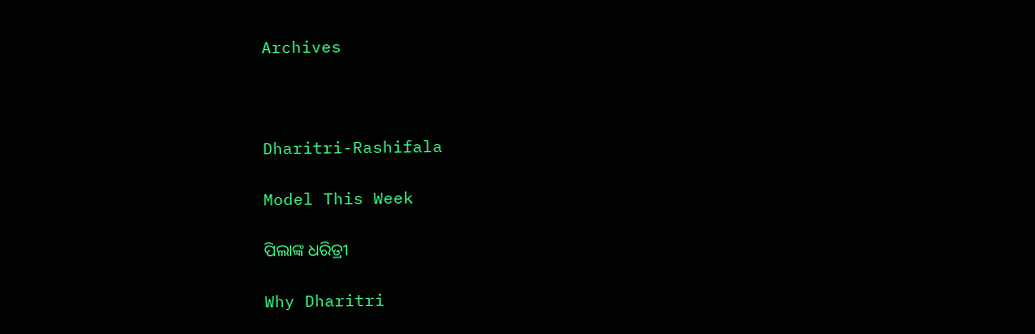Archives



Dharitri-Rashifala

Model This Week

ପିଲାଙ୍କ ଧରିତ୍ରୀ

Why Dharitri